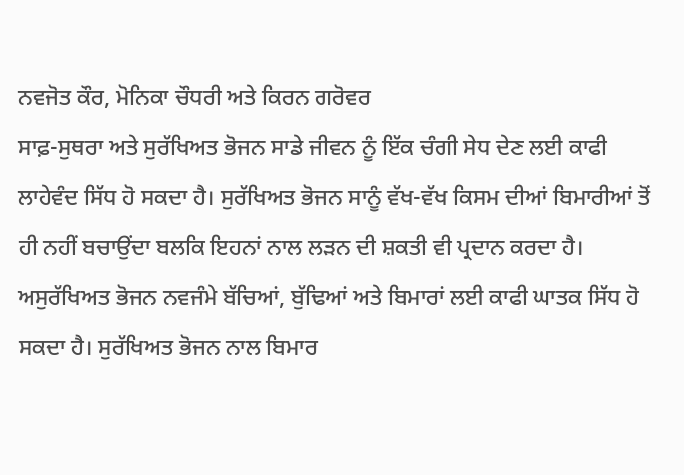ਨਵਜੋਤ ਕੌਰ, ਮੋਨਿਕਾ ਚੌਧਰੀ ਅਤੇ ਕਿਰਨ ਗਰੋਵਰ
ਸਾਫ਼-ਸੁਥਰਾ ਅਤੇ ਸੁਰੱਖਿਅਤ ਭੋਜਨ ਸਾਡੇ ਜੀਵਨ ਨੂੰ ਇੱਕ ਚੰਗੀ ਸੇਧ ਦੇਣ ਲਈ ਕਾਫੀ ਲਾਹੇਵੰਦ ਸਿੱਧ ਹੋ ਸਕਦਾ ਹੈ। ਸੁਰੱਖਿਅਤ ਭੋਜਨ ਸਾਨੂੰ ਵੱਖ-ਵੱਖ ਕਿਸਮ ਦੀਆਂ ਬਿਮਾਰੀਆਂ ਤੋਂ ਹੀ ਨਹੀਂ ਬਚਾਉਂਦਾ ਬਲਕਿ ਇਹਨਾਂ ਨਾਲ ਲੜਨ ਦੀ ਸ਼ਕਤੀ ਵੀ ਪ੍ਰਦਾਨ ਕਰਦਾ ਹੈ। ਅਸੁਰੱਖਿਅਤ ਭੋਜਨ ਨਵਜੰਮੇ ਬੱਚਿਆਂ, ਬੁੱਢਿਆਂ ਅਤੇ ਬਿਮਾਰਾਂ ਲਈ ਕਾਫੀ ਘਾਤਕ ਸਿੱਧ ਹੋ ਸਕਦਾ ਹੈ। ਸੁਰੱਖਿਅਤ ਭੋਜਨ ਨਾਲ ਬਿਮਾਰ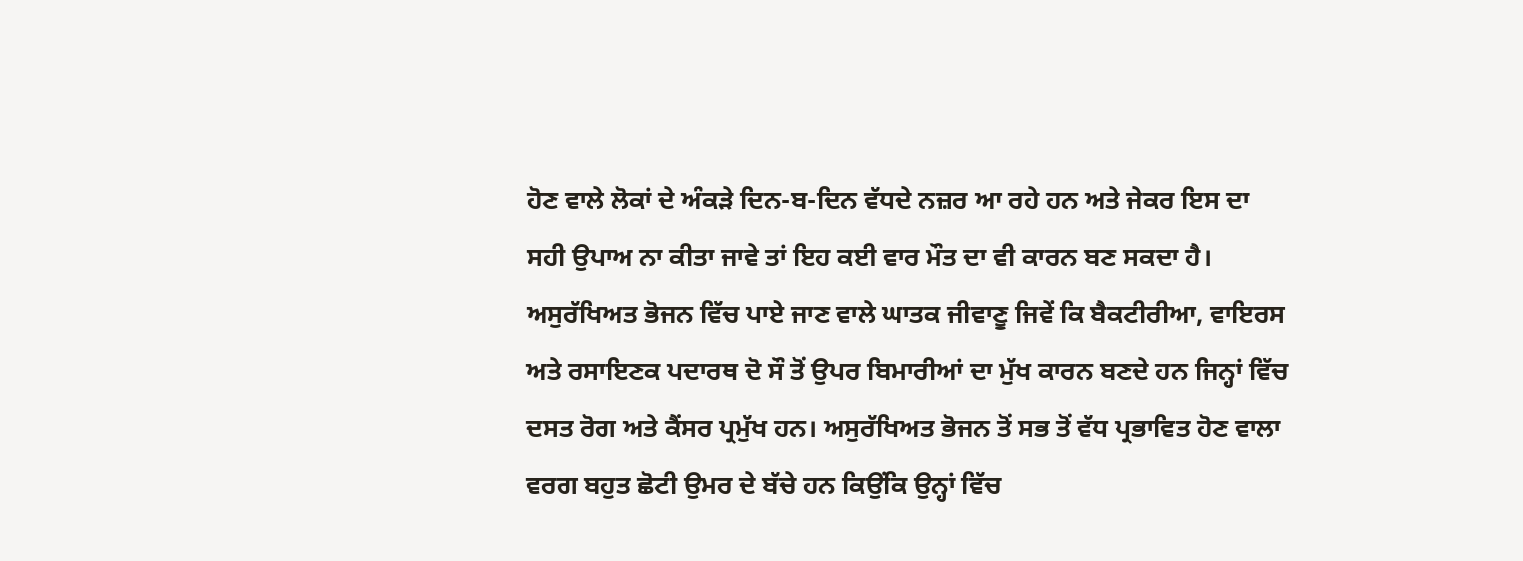ਹੋਣ ਵਾਲੇ ਲੋਕਾਂ ਦੇ ਅੰਕੜੇ ਦਿਨ-ਬ-ਦਿਨ ਵੱਧਦੇ ਨਜ਼ਰ ਆ ਰਹੇ ਹਨ ਅਤੇ ਜੇਕਰ ਇਸ ਦਾ ਸਹੀ ਉਪਾਅ ਨਾ ਕੀਤਾ ਜਾਵੇ ਤਾਂ ਇਹ ਕਈ ਵਾਰ ਮੌਤ ਦਾ ਵੀ ਕਾਰਨ ਬਣ ਸਕਦਾ ਹੈ। ਅਸੁਰੱਖਿਅਤ ਭੋਜਨ ਵਿੱਚ ਪਾਏ ਜਾਣ ਵਾਲੇ ਘਾਤਕ ਜੀਵਾਣੂ ਜਿਵੇਂ ਕਿ ਬੈਕਟੀਰੀਆ, ਵਾਇਰਸ ਅਤੇ ਰਸਾਇਣਕ ਪਦਾਰਥ ਦੋ ਸੌ ਤੋਂ ਉਪਰ ਬਿਮਾਰੀਆਂ ਦਾ ਮੁੱਖ ਕਾਰਨ ਬਣਦੇ ਹਨ ਜਿਨ੍ਹਾਂ ਵਿੱਚ ਦਸਤ ਰੋਗ ਅਤੇ ਕੈਂਸਰ ਪ੍ਰਮੁੱਖ ਹਨ। ਅਸੁਰੱਖਿਅਤ ਭੋਜਨ ਤੋਂ ਸਭ ਤੋਂ ਵੱਧ ਪ੍ਰਭਾਵਿਤ ਹੋਣ ਵਾਲਾ ਵਰਗ ਬਹੁਤ ਛੋਟੀ ਉਮਰ ਦੇ ਬੱਚੇ ਹਨ ਕਿਉਂਕਿ ਉਨ੍ਹਾਂ ਵਿੱਚ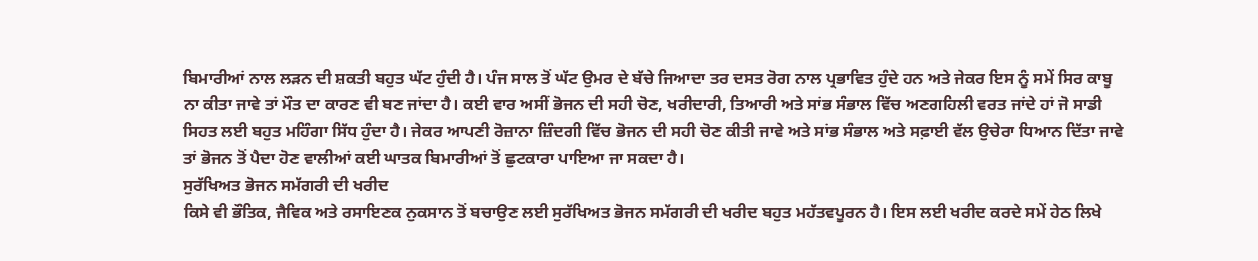ਬਿਮਾਰੀਆਂ ਨਾਲ ਲੜਨ ਦੀ ਸ਼ਕਤੀ ਬਹੁਤ ਘੱਟ ਹੁੰਦੀ ਹੈ। ਪੰਜ ਸਾਲ ਤੋਂ ਘੱਟ ਉਮਰ ਦੇ ਬੱਚੇ ਜਿਆਦਾ ਤਰ ਦਸਤ ਰੋਗ ਨਾਲ ਪ੍ਰਭਾਵਿਤ ਹੁੰਦੇ ਹਨ ਅਤੇ ਜੇਕਰ ਇਸ ਨੂੰ ਸਮੇਂ ਸਿਰ ਕਾਬੂ ਨਾ ਕੀਤਾ ਜਾਵੇ ਤਾਂ ਮੌਤ ਦਾ ਕਾਰਣ ਵੀ ਬਣ ਜਾਂਦਾ ਹੈ। ਕਈ ਵਾਰ ਅਸੀਂ ਭੋਜਨ ਦੀ ਸਹੀ ਚੋਣ, ਖਰੀਦਾਰੀ, ਤਿਆਰੀ ਅਤੇ ਸਾਂਭ ਸੰਭਾਲ ਵਿੱਚ ਅਣਗਹਿਲੀ ਵਰਤ ਜਾਂਦੇ ਹਾਂ ਜੋ ਸਾਡੀ ਸਿਹਤ ਲਈ ਬਹੁਤ ਮਹਿੰਗਾ ਸਿੱਧ ਹੁੰਦਾ ਹੈ। ਜੇਕਰ ਆਪਣੀ ਰੋਜ਼ਾਨਾ ਜ਼ਿੰਦਗੀ ਵਿੱਚ ਭੋਜਨ ਦੀ ਸਹੀ ਚੋਣ ਕੀਤੀ ਜਾਵੇ ਅਤੇ ਸਾਂਭ ਸੰਭਾਲ ਅਤੇ ਸਫ਼ਾਈ ਵੱਲ ਉਚੇਰਾ ਧਿਆਨ ਦਿੱਤਾ ਜਾਵੇ ਤਾਂ ਭੋਜਨ ਤੋਂ ਪੈਦਾ ਹੋਣ ਵਾਲੀਆਂ ਕਈ ਘਾਤਕ ਬਿਮਾਰੀਆਂ ਤੋਂ ਛੁਟਕਾਰਾ ਪਾਇਆ ਜਾ ਸਕਦਾ ਹੈ।
ਸੁਰੱਖਿਅਤ ਭੋਜਨ ਸਮੱਗਰੀ ਦੀ ਖਰੀਦ
ਕਿਸੇ ਵੀ ਭੌਤਿਕ, ਜੈਵਿਕ ਅਤੇ ਰਸਾਇਣਕ ਨੁਕਸਾਨ ਤੋਂ ਬਚਾਉਣ ਲਈ ਸੁਰੱਖਿਅਤ ਭੋਜਨ ਸਮੱਗਰੀ ਦੀ ਖਰੀਦ ਬਹੁਤ ਮਹੱਤਵਪੂਰਨ ਹੈ। ਇਸ ਲਈ ਖਰੀਦ ਕਰਦੇ ਸਮੇਂ ਹੇਠ ਲਿਖੇ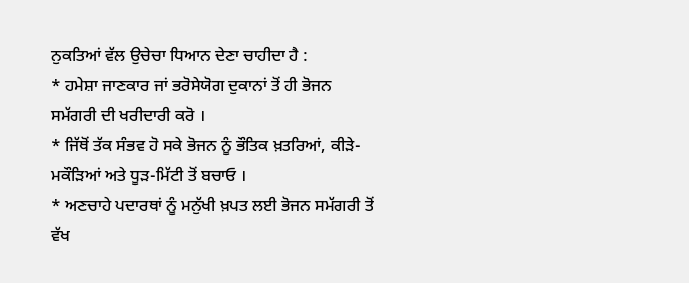ਨੁਕਤਿਆਂ ਵੱਲ ਉਚੇਚਾ ਧਿਆਨ ਦੇਣਾ ਚਾਹੀਦਾ ਹੈ :
* ਹਮੇਸ਼ਾ ਜਾਣਕਾਰ ਜਾਂ ਭਰੋਸੇਯੋਗ ਦੁਕਾਨਾਂ ਤੋਂ ਹੀ ਭੋਜਨ ਸਮੱਗਰੀ ਦੀ ਖਰੀਦਾਰੀ ਕਰੋ ।
* ਜਿੱਥੋਂ ਤੱਕ ਸੰਭਵ ਹੋ ਸਕੇ ਭੋਜਨ ਨੂੰ ਭੌਤਿਕ ਖ਼ਤਰਿਆਂ, ਕੀੜੇ-ਮਕੌੜਿਆਂ ਅਤੇ ਧੂੜ-ਮਿੱਟੀ ਤੋਂ ਬਚਾਓ ।
* ਅਣਚਾਹੇ ਪਦਾਰਥਾਂ ਨੂੰ ਮਨੁੱਖੀ ਖ਼ਪਤ ਲਈ ਭੋਜਨ ਸਮੱਗਰੀ ਤੋਂ ਵੱਖ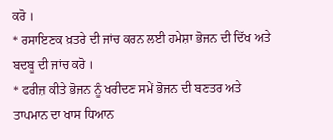ਕਰੋ ।
* ਰਸਾਇਣਕ ਖ਼ਤਰੇ ਦੀ ਜਾਂਚ ਕਰਨ ਲਈ ਹਮੇਸ਼ਾ ਭੋਜਨ ਦੀ ਦਿੱਖ ਅਤੇ ਬਦਬੂ ਦੀ ਜਾਂਚ ਕਰੋ ।
* ਫਰੀਜ਼ ਕੀਤੇ ਭੋਜਨ ਨੂੰ ਖਰੀਦਣ ਸਮੇਂ ਭੋਜਨ ਦੀ ਬਣਤਰ ਅਤੇ ਤਾਪਮਾਨ ਦਾ ਖਾਸ ਧਿਆਨ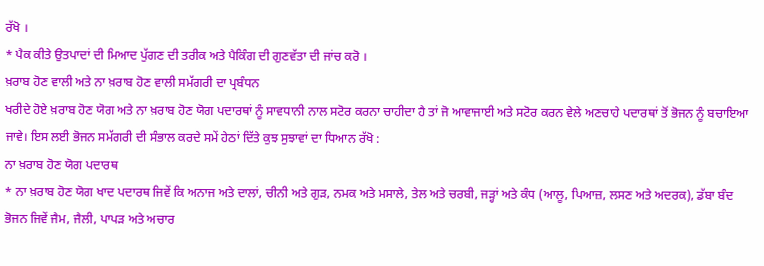ਰੱਖੋ ।
* ਪੈਕ ਕੀਤੇ ਉਤਪਾਦਾਂ ਦੀ ਮਿਆਦ ਪੁੱਗਣ ਦੀ ਤਰੀਕ ਅਤੇ ਪੈਕਿੰਗ ਦੀ ਗੁਣਵੱਤਾ ਦੀ ਜਾਂਚ ਕਰੋ ।
ਖ਼ਰਾਬ ਹੋਣ ਵਾਲੀ ਅਤੇ ਨਾ ਖ਼ਰਾਬ ਹੋਣ ਵਾਲੀ ਸਮੱਗਰੀ ਦਾ ਪ੍ਰਬੰਧਨ
ਖਰੀਦੇ ਹੋਏ ਖ਼ਰਾਬ ਹੋਣ ਯੋਗ ਅਤੇ ਨਾ ਖ਼ਰਾਬ ਹੋਣ ਯੋਗ ਪਦਾਰਥਾਂ ਨੂੰ ਸਾਵਧਾਨੀ ਨਾਲ ਸਟੋਰ ਕਰਨਾ ਚਾਹੀਦਾ ਹੈ ਤਾਂ ਜੋ ਆਵਾਜਾਈ ਅਤੇ ਸਟੋਰ ਕਰਨ ਵੇਲੇ ਅਣਚਾਹੇ ਪਦਾਰਥਾਂ ਤੋਂ ਭੋਜਨ ਨੂੰ ਬਚਾਇਆ ਜਾਵੇ। ਇਸ ਲਈ ਭੋਜਨ ਸਮੱਗਰੀ ਦੀ ਸੰਭਾਲ ਕਰਦੇ ਸਮੇਂ ਹੇਠਾਂ ਦਿੱਤੇ ਕੁਝ ਸੁਝਾਵਾਂ ਦਾ ਧਿਆਨ ਰੱਖੋ :
ਨਾ ਖ਼ਰਾਬ ਹੋਣ ਯੋਗ ਪਦਾਰਥ
* ਨਾ ਖ਼ਰਾਬ ਹੋਣ ਯੋਗ ਖਾਦ ਪਦਾਰਥ ਜਿਵੇਂ ਕਿ ਅਨਾਜ ਅਤੇ ਦਾਲਾਂ, ਚੀਨੀ ਅਤੇ ਗੁੜ, ਨਮਕ ਅਤੇ ਮਸਾਲੇ, ਤੇਲ ਅਤੇ ਚਰਬੀ, ਜੜ੍ਹਾਂ ਅਤੇ ਕੰਧ (ਆਲੂ, ਪਿਆਜ਼, ਲਸਣ ਅਤੇ ਅਦਰਕ), ਡੱਬਾ ਬੰਦ ਭੋਜਨ ਜਿਵੇਂ ਜੈਮ, ਜੈਲੀ, ਪਾਪੜ ਅਤੇ ਅਚਾਰ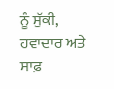ਨੂੰ ਸੁੱਕੀ, ਹਵਾਦਾਰ ਅਤੇ ਸਾਫ਼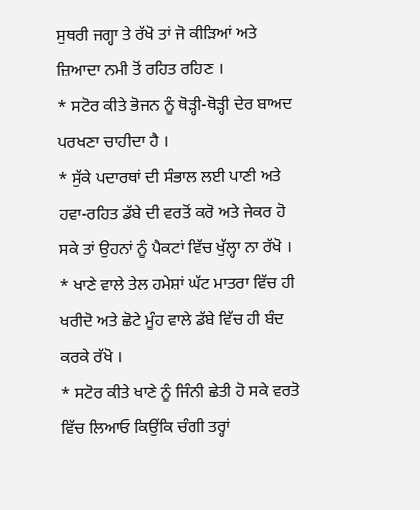ਸੁਥਰੀ ਜਗ੍ਹਾ ਤੇ ਰੱਖੋ ਤਾਂ ਜੋ ਕੀੜਿਆਂ ਅਤੇ ਜ਼ਿਆਦਾ ਨਮੀ ਤੋਂ ਰਹਿਤ ਰਹਿਣ ।
* ਸਟੋਰ ਕੀਤੇ ਭੋਜਨ ਨੂੰ ਥੋੜ੍ਹੀ-ਥੋੜ੍ਹੀ ਦੇਰ ਬਾਅਦ ਪਰਖਣਾ ਚਾਹੀਦਾ ਹੈ ।
* ਸੁੱਕੇ ਪਦਾਰਥਾਂ ਦੀ ਸੰਭਾਲ ਲਈ ਪਾਣੀ ਅਤੇ ਹਵਾ-ਰਹਿਤ ਡੱਬੇ ਦੀ ਵਰਤੋਂ ਕਰੋ ਅਤੇ ਜੇਕਰ ਹੋ ਸਕੇ ਤਾਂ ਉਹਨਾਂ ਨੂੰ ਪੈਕਟਾਂ ਵਿੱਚ ਖੁੱਲ੍ਹਾ ਨਾ ਰੱਖੋ ।
* ਖਾਣੇ ਵਾਲੇ ਤੇਲ ਹਮੇਸ਼ਾਂ ਘੱਟ ਮਾਤਰਾ ਵਿੱਚ ਹੀ ਖਰੀਦੋ ਅਤੇ ਛੋਟੇ ਮੂੰਹ ਵਾਲੇ ਡੱਬੇ ਵਿੱਚ ਹੀ ਬੰਦ ਕਰਕੇ ਰੱਖੋ ।
* ਸਟੋਰ ਕੀਤੇ ਖਾਣੇ ਨੂੰ ਜਿੰਨੀ ਛੇਤੀ ਹੋ ਸਕੇ ਵਰਤੋ ਵਿੱਚ ਲਿਆਓ ਕਿਉਂਕਿ ਚੰਗੀ ਤਰ੍ਹਾਂ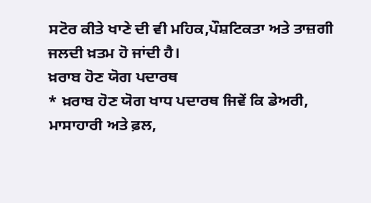ਸਟੋਰ ਕੀਤੇ ਖਾਣੇ ਦੀ ਵੀ ਮਹਿਕ,ਪੌਸ਼ਟਿਕਤਾ ਅਤੇ ਤਾਜ਼ਗੀ ਜਲਦੀ ਖ਼ਤਮ ਹੋ ਜਾਂਦੀ ਹੈ।
ਖ਼ਰਾਬ ਹੋਣ ਯੋਗ ਪਦਾਰਥ
* ਖ਼ਰਾਬ ਹੋਣ ਯੋਗ ਖਾਧ ਪਦਾਰਥ ਜਿਵੇਂ ਕਿ ਡੇਅਰੀ, ਮਾਸਾਹਾਰੀ ਅਤੇ ਫ਼ਲ,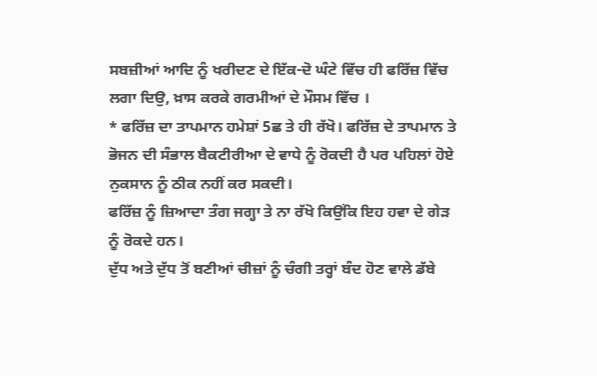ਸਬਜ਼ੀਆਂ ਆਦਿ ਨੂੰ ਖਰੀਦਣ ਦੇ ਇੱਕ-ਦੋ ਘੰਟੇ ਵਿੱਚ ਹੀ ਫਰਿੱਜ਼ ਵਿੱਚ ਲਗਾ ਦਿਉ, ਖ਼ਾਸ ਕਰਕੇ ਗਰਮੀਆਂ ਦੇ ਮੌਸਮ ਵਿੱਚ ।
* ਫਰਿੱਜ਼ ਦਾ ਤਾਪਮਾਨ ਹਮੇਸ਼ਾਂ 5ਛ ਤੇ ਹੀ ਰੱਖੋ। ਫਰਿੱਜ਼ ਦੇ ਤਾਪਮਾਨ ਤੇ ਭੋਜਨ ਦੀ ਸੰਭਾਲ ਬੈਕਟੀਰੀਆ ਦੇ ਵਾਧੇ ਨੂੰ ਰੋਕਦੀ ਹੈ ਪਰ ਪਹਿਲਾਂ ਹੋਏ ਨੁਕਸਾਨ ਨੂੰ ਠੀਕ ਨਹੀਂ ਕਰ ਸਕਦੀ।
ਫਰਿੱਜ਼ ਨੂੰ ਜ਼ਿਆਦਾ ਤੰਗ ਜਗ੍ਹਾ ਤੇ ਨਾ ਰੱਖੋ ਕਿਉਂਕਿ ਇਹ ਹਵਾ ਦੇ ਗੇੜ ਨੂੰ ਰੋਕਦੇ ਹਨ।
ਦੁੱਧ ਅਤੇ ਦੁੱਧ ਤੋਂ ਬਣੀਆਂ ਚੀਜ਼ਾਂ ਨੂੰ ਚੰਗੀ ਤਰ੍ਹਾਂ ਬੰਦ ਹੋਣ ਵਾਲੇ ਡੱਬੇ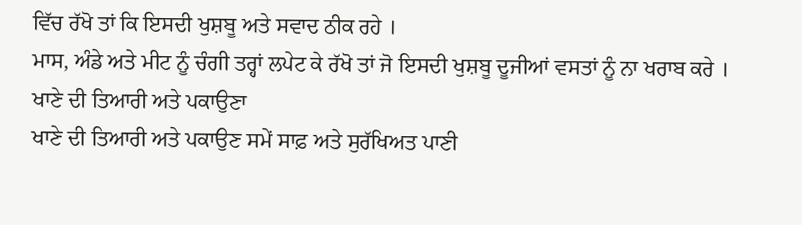ਵਿੱਚ ਰੱਖੋ ਤਾਂ ਕਿ ਇਸਦੀ ਖੁਸ਼ਬੂ ਅਤੇ ਸਵਾਦ ਠੀਕ ਰਹੇ ।
ਮਾਸ, ਅੰਡੇ ਅਤੇ ਮੀਟ ਨੂੰ ਚੰਗੀ ਤਰ੍ਹਾਂ ਲਪੇਟ ਕੇ ਰੱਖੋ ਤਾਂ ਜੋ ਇਸਦੀ ਖੁਸ਼ਬੂ ਦੂਜੀਆਂ ਵਸਤਾਂ ਨੂੰ ਨਾ ਖਰਾਬ ਕਰੇ ।
ਖਾਣੇ ਦੀ ਤਿਆਰੀ ਅਤੇ ਪਕਾਉਣਾ
ਖਾਣੇ ਦੀ ਤਿਆਰੀ ਅਤੇ ਪਕਾਉਣ ਸਮੇਂ ਸਾਫ਼ ਅਤੇ ਸੁਰੱਖਿਅਤ ਪਾਣੀ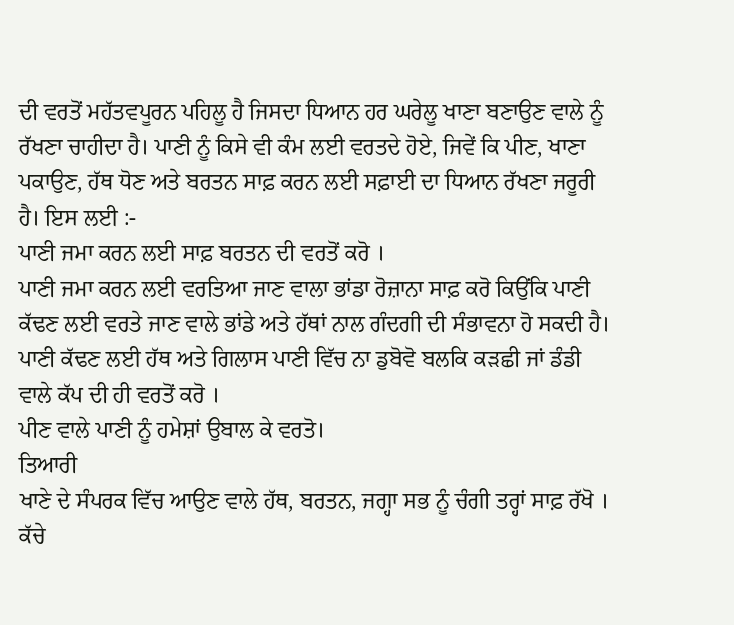ਦੀ ਵਰਤੋਂ ਮਹੱਤਵਪੂਰਨ ਪਹਿਲੂ ਹੈ ਜਿਸਦਾ ਧਿਆਨ ਹਰ ਘਰੇਲੂ ਖਾਣਾ ਬਣਾਉਣ ਵਾਲੇ ਨੂੰ ਰੱਖਣਾ ਚਾਹੀਦਾ ਹੈ। ਪਾਣੀ ਨੂੰ ਕਿਸੇ ਵੀ ਕੰਮ ਲਈ ਵਰਤਦੇ ਹੋਏ, ਜਿਵੇਂ ਕਿ ਪੀਣ, ਖਾਣਾ ਪਕਾਉਣ, ਹੱਥ ਧੋਣ ਅਤੇ ਬਰਤਨ ਸਾਫ਼ ਕਰਨ ਲਈ ਸਫ਼ਾਈ ਦਾ ਧਿਆਨ ਰੱਖਣਾ ਜਰੂਰੀ ਹੈ। ਇਸ ਲਈ :-
ਪਾਣੀ ਜਮਾ ਕਰਨ ਲਈ ਸਾਫ਼ ਬਰਤਨ ਦੀ ਵਰਤੋਂ ਕਰੋ ।
ਪਾਣੀ ਜਮਾ ਕਰਨ ਲਈ ਵਰਤਿਆ ਜਾਣ ਵਾਲਾ ਭਾਂਡਾ ਰੋਜ਼ਾਨਾ ਸਾਫ਼ ਕਰੋ ਕਿਉਂਕਿ ਪਾਣੀ ਕੱਢਣ ਲਈ ਵਰਤੇ ਜਾਣ ਵਾਲੇ ਭਾਂਡੇ ਅਤੇ ਹੱਥਾਂ ਨਾਲ ਗੰਦਗੀ ਦੀ ਸੰਭਾਵਨਾ ਹੋ ਸਕਦੀ ਹੈ।
ਪਾਣੀ ਕੱਢਣ ਲਈ ਹੱਥ ਅਤੇ ਗਿਲਾਸ ਪਾਣੀ ਵਿੱਚ ਨਾ ਡੁਬੋਵੋ ਬਲਕਿ ਕੜਛੀ ਜਾਂ ਡੰਡੀ ਵਾਲੇ ਕੱਪ ਦੀ ਹੀ ਵਰਤੋਂ ਕਰੋ ।
ਪੀਣ ਵਾਲੇ ਪਾਣੀ ਨੂੰ ਹਮੇਸ਼ਾਂ ਉਬਾਲ ਕੇ ਵਰਤੋ।
ਤਿਆਰੀ
ਖਾਣੇ ਦੇ ਸੰਪਰਕ ਵਿੱਚ ਆਉਣ ਵਾਲੇ ਹੱਥ, ਬਰਤਨ, ਜਗ੍ਹਾ ਸਭ ਨੂੰ ਚੰਗੀ ਤਰ੍ਹਾਂ ਸਾਫ਼ ਰੱਖੋ ।
ਕੱਚੇ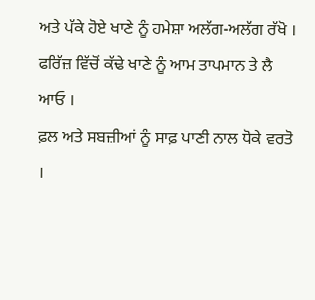ਅਤੇ ਪੱਕੇ ਹੋਏ ਖਾਣੇ ਨੂੰ ਹਮੇਸ਼ਾ ਅਲੱਗ-ਅਲੱਗ ਰੱਖੋ ।
ਫਰਿੱਜ਼ ਵਿੱਚੋਂ ਕੱਢੇ ਖਾਣੇ ਨੂੰ ਆਮ ਤਾਪਮਾਨ ਤੇ ਲੈ ਆਓ ।
ਫ਼ਲ ਅਤੇ ਸਬਜ਼ੀਆਂ ਨੂੰ ਸਾਫ਼ ਪਾਣੀ ਨਾਲ ਧੋਕੇ ਵਰਤੋ ।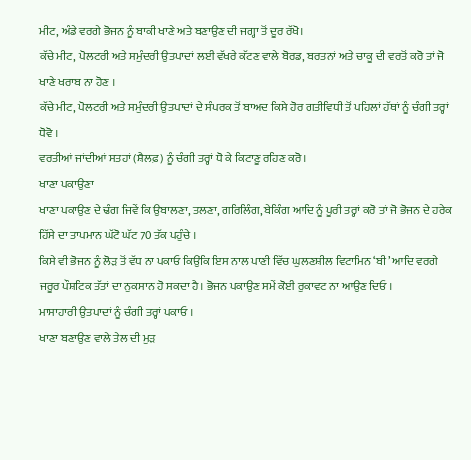ਮੀਟ, ਅੰਡੇ ਵਰਗੇ ਭੋਜਨ ਨੂੰ ਬਾਕੀ ਖਾਣੇ ਅਤੇ ਬਣਾਉਣ ਦੀ ਜਗ੍ਹਾ ਤੋਂ ਦੂਰ ਰੱਖੋ।
ਕੱਚੇ ਮੀਟ, ਪੋਲਟਰੀ ਅਤੇ ਸਮੁੰਦਰੀ ਉਤਪਾਦਾਂ ਲਈ ਵੱਖਰੇ ਕੱਟਣ ਵਾਲੇ ਬੋਰਡ, ਬਰਤਨਾਂ ਅਤੇ ਚਾਕੂ ਦੀ ਵਰਤੋਂ ਕਰੋ ਤਾਂ ਜੋ ਖਾਣੇ ਖਰਾਬ ਨਾ ਹੋਣ ।
ਕੱਚੇ ਮੀਟ, ਪੋਲਟਰੀ ਅਤੇ ਸਮੁੰਦਰੀ ਉਤਪਾਦਾਂ ਦੇ ਸੰਪਰਕ ਤੋਂ ਬਾਅਦ ਕਿਸੇ ਹੋਰ ਗਤੀਵਿਧੀ ਤੋਂ ਪਹਿਲਾਂ ਹੱਥਾਂ ਨੂੰ ਚੰਗੀ ਤਰ੍ਹਾਂ ਧੋਵੋ ।
ਵਰਤੀਆਂ ਜਾਂਦੀਆਂ ਸਤਹਾਂ (ਸ਼ੈਲਫ਼) ਨੂੰ ਚੰਗੀ ਤਰ੍ਹਾਂ ਧੋ ਕੇ ਕਿਟਾਣੂ ਰਹਿਣ ਕਰੋ।
ਖਾਣਾ ਪਕਾਉਣਾ
ਖਾਣਾ ਪਕਾਉਣ ਦੇ ਢੰਗ ਜਿਵੇਂ ਕਿ ਉਬਾਲਣਾ, ਤਲਣਾ, ਗਰਿਲਿੰਗ, ਬੇਕਿੰਗ ਆਦਿ ਨੂੰ ਪੂਰੀ ਤਰ੍ਹਾਂ ਕਰੋ ਤਾਂ ਜੋ ਭੋਜਨ ਦੇ ਹਰੇਕ ਹਿੱਸੇ ਦਾ ਤਾਪਮਾਨ ਘੱਟੋ ਘੱਟ 70 ਤੱਕ ਪਹੁੰਚੇ ।
ਕਿਸੇ ਵੀ ਭੋਜਨ ਨੂੰ ਲੋੜ ਤੋਂ ਵੱਧ ਨਾ ਪਕਾਓ ਕਿਉਂਕਿ ਇਸ ਨਾਲ ਪਾਣੀ ਵਿੱਚ ਘੁਲਣਸ਼ੀਲ ਵਿਟਾਮਿਨ ‘ਬੀ’ ਆਦਿ ਵਰਗੇ ਜਰੂਰ ਪੌਸ਼ਟਿਕ ਤੱਤਾਂ ਦਾ ਨੁਕਸਾਨ ਹੋ ਸਕਦਾ ਹੈ। ਭੋਜਨ ਪਕਾਉਣ ਸਮੇਂ ਕੋਈ ਰੁਕਾਵਟ ਨਾ ਆਉਣ ਦਿਓ ।
ਮਾਸਾਹਾਰੀ ਉਤਪਾਦਾਂ ਨੂੰ ਚੰਗੀ ਤਰ੍ਹਾਂ ਪਕਾਓ ।
ਖਾਣਾ ਬਣਾਉਣ ਵਾਲੇ ਤੇਲ ਦੀ ਮੁੜ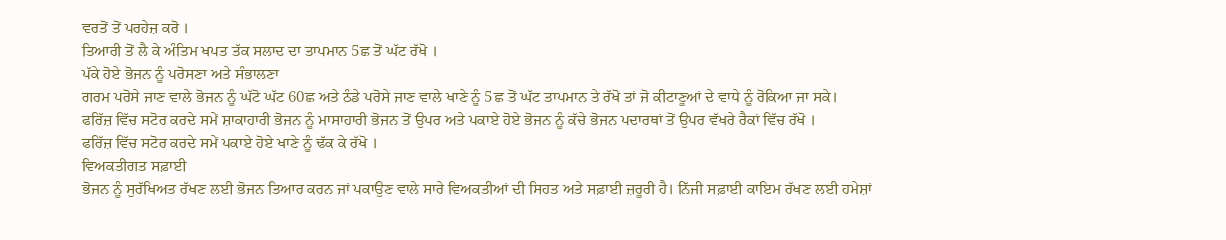ਵਰਤੋਂ ਤੋਂ ਪਰਹੇਜ਼ ਕਰੋ ।
ਤਿਆਰੀ ਤੋਂ ਲੈ ਕੇ ਅੰਤਿਮ ਖਪਤ ਤੱਕ ਸਲਾਦ ਦਾ ਤਾਪਮਾਨ 5ਛ ਤੋਂ ਘੱਟ ਰੱਖੋ ।
ਪੱਕੇ ਹੋਏ ਭੋਜਨ ਨੂੰ ਪਰੋਸਣਾ ਅਤੇ ਸੰਭਾਲਣਾ
ਗਰਮ ਪਰੋਸੇ ਜਾਣ ਵਾਲੇ ਭੋਜਨ ਨੂੰ ਘੱਟੋ ਘੱਟ 60ਛ ਅਤੇ ਠੰਡੇ ਪਰੋਸੇ ਜਾਣ ਵਾਲੇ ਖਾਣੇ ਨੂੰ 5ਛ ਤੋਂ ਘੱਟ ਤਾਪਮਾਨ ਤੇ ਰੱਖੋ ਤਾਂ ਜੋ ਕੀਟਾਣੂਆਂ ਦੇ ਵਾਧੇ ਨੂੰ ਰੋਕਿਆ ਜਾ ਸਕੇ।
ਫਰਿੱਜ਼ ਵਿੱਚ ਸਟੋਰ ਕਰਦੇ ਸਮੇਂ ਸ਼ਾਕਾਹਾਰੀ ਭੋਜਨ ਨੂੰ ਮਾਸਾਹਾਰੀ ਭੋਜਨ ਤੋਂ ਉਪਰ ਅਤੇ ਪਕਾਏ ਹੋਏ ਭੋਜਨ ਨੂੰ ਕੱਚੇ ਭੋਜਨ ਪਦਾਰਥਾਂ ਤੋਂ ਉਪਰ ਵੱਖਰੇ ਰੈਕਾਂ ਵਿੱਚ ਰੱਖੋ ।
ਫਰਿੱਜ਼ ਵਿੱਚ ਸਟੋਰ ਕਰਦੇ ਸਮੇਂ ਪਕਾਏ ਹੋਏ ਖਾਣੇ ਨੂੰ ਢੱਕ ਕੇ ਰੱਖੋ ।
ਵਿਅਕਤੀਗਤ ਸਫ਼ਾਈ
ਭੋਜਨ ਨੂੰ ਸੁਰੱਖਿਅਤ ਰੱਖਣ ਲਈ ਭੋਜਨ ਤਿਆਰ ਕਰਨ ਜਾਂ ਪਕਾਉਣ ਵਾਲੇ ਸਾਰੇ ਵਿਅਕਤੀਆਂ ਦੀ ਸਿਹਤ ਅਤੇ ਸਫ਼ਾਈ ਜ਼ਰੂਰੀ ਹੈ। ਨਿੱਜੀ ਸਫ਼ਾਈ ਕਾਇਮ ਰੱਖਣ ਲਈ ਹਮੇਸ਼ਾਂ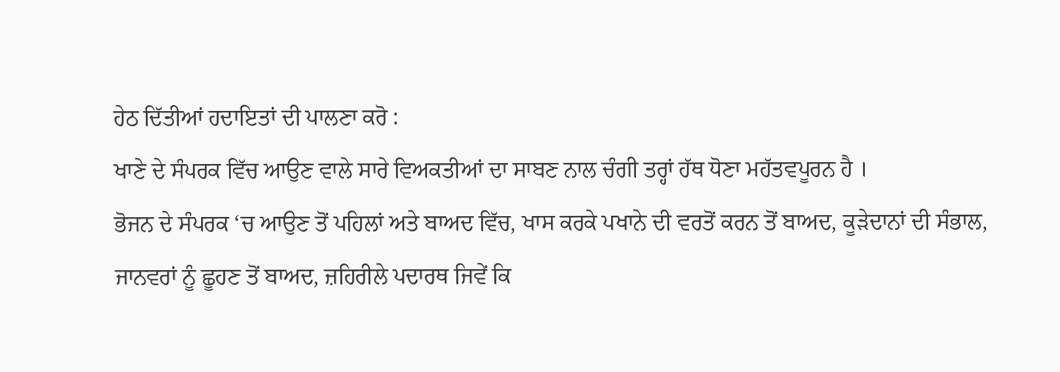ਹੇਠ ਦਿੱਤੀਆਂ ਹਦਾਇਤਾਂ ਦੀ ਪਾਲਣਾ ਕਰੋ :
ਖਾਣੇ ਦੇ ਸੰਪਰਕ ਵਿੱਚ ਆਉਣ ਵਾਲੇ ਸਾਰੇ ਵਿਅਕਤੀਆਂ ਦਾ ਸਾਬਣ ਨਾਲ ਚੰਗੀ ਤਰ੍ਹਾਂ ਹੱਥ ਧੋਣਾ ਮਹੱਤਵਪੂਰਨ ਹੈ ।
ਭੋਜਨ ਦੇ ਸੰਪਰਕ ‘ਚ ਆਉਣ ਤੋਂ ਪਹਿਲਾਂ ਅਤੇ ਬਾਅਦ ਵਿੱਚ, ਖਾਸ ਕਰਕੇ ਪਖਾਨੇ ਦੀ ਵਰਤੋਂ ਕਰਨ ਤੋਂ ਬਾਅਦ, ਕੂੜੇਦਾਨਾਂ ਦੀ ਸੰਭਾਲ, ਜਾਨਵਰਾਂ ਨੂੰ ਛੂਹਣ ਤੋਂ ਬਾਅਦ, ਜ਼ਹਿਰੀਲੇ ਪਦਾਰਥ ਜਿਵੇਂ ਕਿ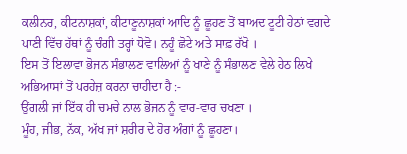ਕਲੀਨਰ, ਕੀਟਨਾਸ਼ਕਾਂ, ਕੀਟਾਣੂਨਾਸ਼ਕਾਂ ਆਦਿ ਨੂੰ ਛੂਹਣ ਤੋਂ ਬਾਅਦ ਟੂਟੀ ਹੇਠਾਂ ਵਗਦੇ ਪਾਣੀ ਵਿੱਚ ਹੱਥਾਂ ਨੂੰ ਚੰਗੀ ਤਰ੍ਹਾਂ ਧੋਵੋ। ਨਹੂੰ ਛੋਟੇ ਅਤੇ ਸਾਫ਼ ਰੱਖੋ ।
ਇਸ ਤੋਂ ਇਲਾਵਾ ਭੋਜਨ ਸੰਭਾਲਣ ਵਾਲਿਆਂ ਨੂੰ ਖਾਣੇ ਨੂੰ ਸੰਭਾਲਣ ਵੇਲੇ ਹੇਠ ਲਿਖੇ ਅਭਿਆਸਾਂ ਤੋਂ ਪਰਹੇਜ਼ ਕਰਨਾ ਚਾਹੀਦਾ ਹੈ :-
ਉਂਗਲੀ ਜਾਂ ਇੱਕ ਹੀ ਚਮਚੇ ਨਾਲ ਭੋਜਨ ਨੂੰ ਵਾਰ-ਵਾਰ ਚਖਣਾ ।
ਮੂੰਹ, ਜੀਭ, ਨੱਕ, ਅੱਖ ਜਾਂ ਸ਼ਰੀਰ ਦੇ ਹੋਰ ਅੰਗਾਂ ਨੂੰ ਛੂਹਣਾ।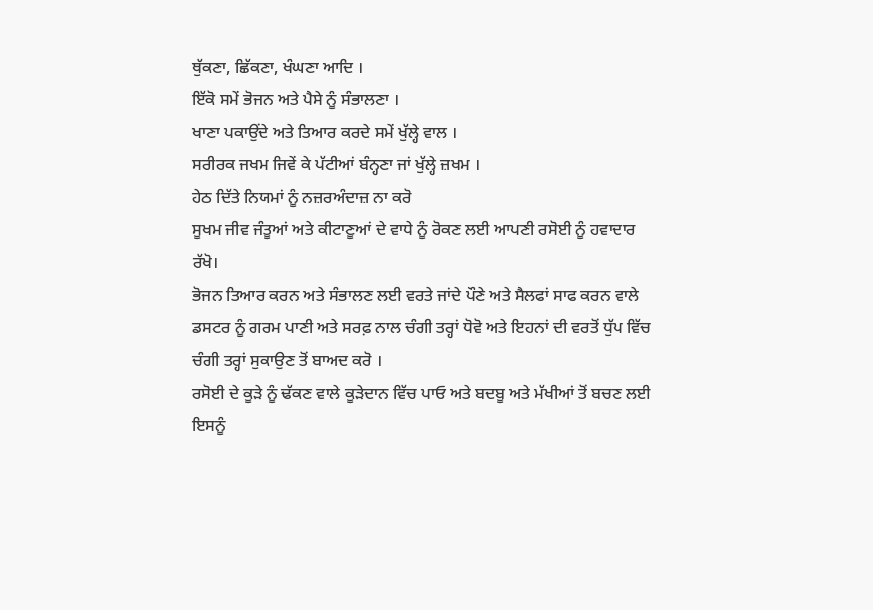ਥੁੱਕਣਾ, ਛਿੱਕਣਾ, ਖੰਘਣਾ ਆਦਿ ।
ਇੱਕੋ ਸਮੇਂ ਭੋਜਨ ਅਤੇ ਪੈਸੇ ਨੂੰ ਸੰਭਾਲਣਾ ।
ਖਾਣਾ ਪਕਾਉਂਦੇ ਅਤੇ ਤਿਆਰ ਕਰਦੇ ਸਮੇਂ ਖੁੱਲ੍ਹੇ ਵਾਲ ।
ਸਰੀਰਕ ਜਖਮ ਜਿਵੇਂ ਕੇ ਪੱਟੀਆਂ ਬੰਨ੍ਹਣਾ ਜਾਂ ਖੁੱਲ੍ਹੇ ਜ਼ਖਮ ।
ਹੇਠ ਦਿੱਤੇ ਨਿਯਮਾਂ ਨੂੰ ਨਜ਼ਰਅੰਦਾਜ਼ ਨਾ ਕਰੋ
ਸੂਖਮ ਜੀਵ ਜੰਤੂਆਂ ਅਤੇ ਕੀਟਾਣੂਆਂ ਦੇ ਵਾਧੇ ਨੂੰ ਰੋਕਣ ਲਈ ਆਪਣੀ ਰਸੋਈ ਨੂੰ ਹਵਾਦਾਰ ਰੱਖੋ।
ਭੋਜਨ ਤਿਆਰ ਕਰਨ ਅਤੇ ਸੰਭਾਲਣ ਲਈ ਵਰਤੇ ਜਾਂਦੇ ਪੌਣੇ ਅਤੇ ਸੈਲਫਾਂ ਸਾਫ ਕਰਨ ਵਾਲੇ ਡਸਟਰ ਨੂੰ ਗਰਮ ਪਾਣੀ ਅਤੇ ਸਰਫ਼ ਨਾਲ ਚੰਗੀ ਤਰ੍ਹਾਂ ਧੋਵੋ ਅਤੇ ਇਹਨਾਂ ਦੀ ਵਰਤੋਂ ਧੁੱਪ ਵਿੱਚ ਚੰਗੀ ਤਰ੍ਹਾਂ ਸੁਕਾਉਣ ਤੋਂ ਬਾਅਦ ਕਰੋ ।
ਰਸੋਈ ਦੇ ਕੂੜੇ ਨੂੰ ਢੱਕਣ ਵਾਲੇ ਕੂੜੇਦਾਨ ਵਿੱਚ ਪਾਓ ਅਤੇ ਬਦਬੂ ਅਤੇ ਮੱਖੀਆਂ ਤੋਂ ਬਚਣ ਲਈ ਇਸਨੂੰ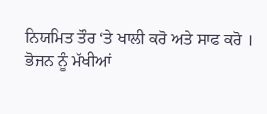ਨਿਯਮਿਤ ਤੌਰ ‘ਤੇ ਖਾਲੀ ਕਰੋ ਅਤੇ ਸਾਫ ਕਰੋ ।
ਭੋਜਨ ਨੂੰ ਮੱਖੀਆਂ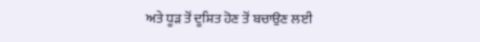ਅਤੇ ਧੂੜ ਤੋਂ ਦੂਸ਼ਿਤ ਹੋਣ ਤੋਂ ਬਚਾਉਣ ਲਈ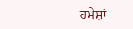ਹਮੇਸ਼ਾਂ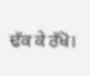ਢੱਕ ਕੇ ਰੱਖੋ।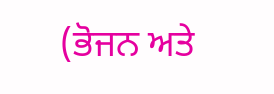(ਭੋਜਨ ਅਤੇ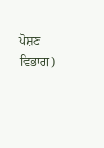ਪੋਸ਼ਣ ਵਿਭਾਗ)